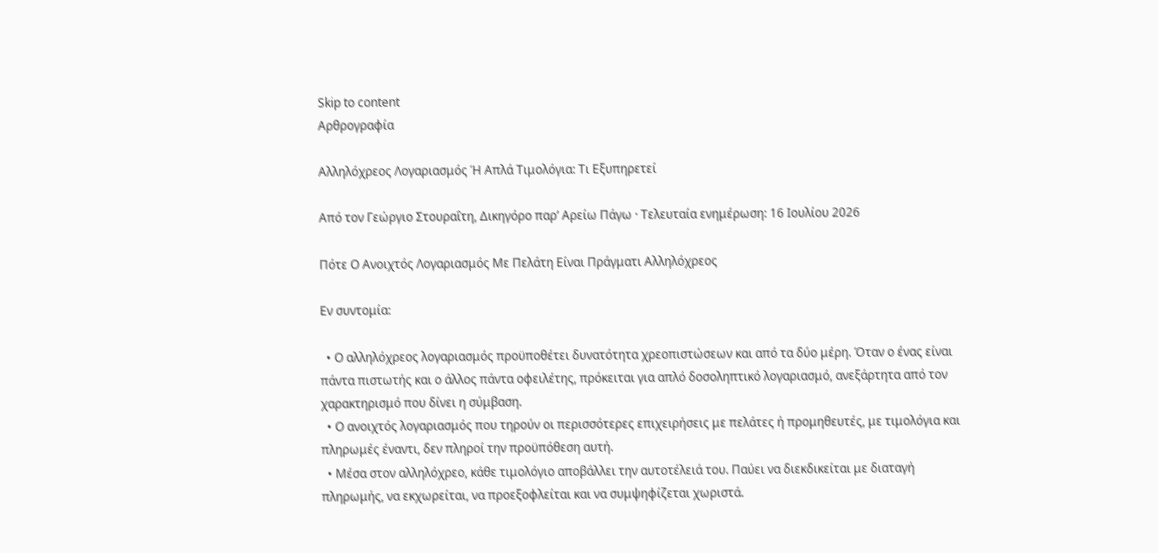Skip to content
Αρθρογραφία

Αλληλόχρεος Λογαριασμός Ή Απλά Τιμολόγια: Τι Εξυπηρετεί

Από τον Γεώργιο Στουραΐτη, Δικηγόρο παρ’ Αρείω Πάγω · Τελευταία ενημέρωση: 16 Ιουλίου 2026

Πότε Ο Ανοιχτός Λογαριασμός Με Πελάτη Είναι Πράγματι Αλληλόχρεος

Εν συντομία:

  • Ο αλληλόχρεος λογαριασμός προϋποθέτει δυνατότητα χρεοπιστώσεων και από τα δύο μέρη. Όταν ο ένας είναι πάντα πιστωτής και ο άλλος πάντα οφειλέτης, πρόκειται για απλό δοσοληπτικό λογαριασμό, ανεξάρτητα από τον χαρακτηρισμό που δίνει η σύμβαση.
  • Ο ανοιχτός λογαριασμός που τηρούν οι περισσότερες επιχειρήσεις με πελάτες ή προμηθευτές, με τιμολόγια και πληρωμές έναντι, δεν πληροί την προϋπόθεση αυτή.
  • Μέσα στον αλληλόχρεο, κάθε τιμολόγιο αποβάλλει την αυτοτέλειά του. Παύει να διεκδικείται με διαταγή πληρωμής, να εκχωρείται, να προεξοφλείται και να συμψηφίζεται χωριστά.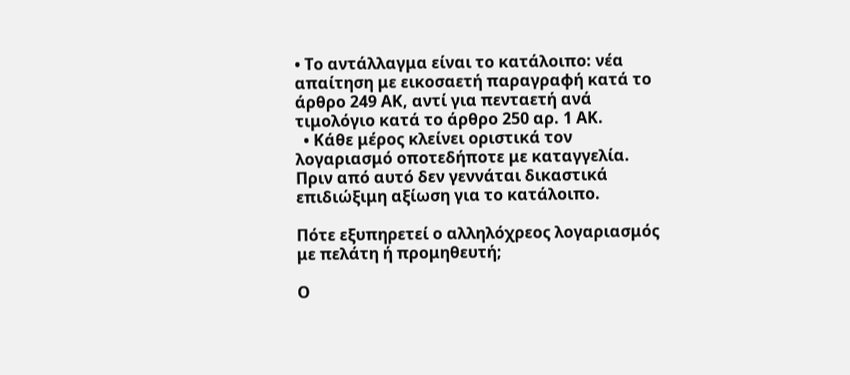• Το αντάλλαγμα είναι το κατάλοιπο: νέα απαίτηση με εικοσαετή παραγραφή κατά το άρθρο 249 ΑΚ, αντί για πενταετή ανά τιμολόγιο κατά το άρθρο 250 αρ. 1 ΑΚ.
  • Κάθε μέρος κλείνει οριστικά τον λογαριασμό οποτεδήποτε με καταγγελία. Πριν από αυτό δεν γεννάται δικαστικά επιδιώξιμη αξίωση για το κατάλοιπο.

Πότε εξυπηρετεί ο αλληλόχρεος λογαριασμός με πελάτη ή προμηθευτή;

Ο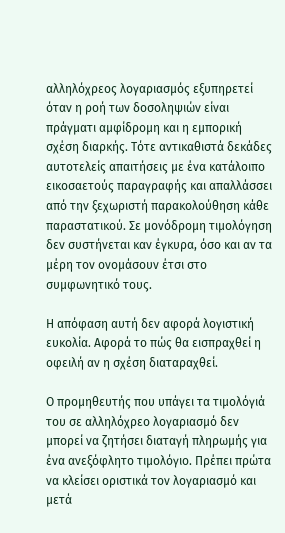αλληλόχρεος λογαριασμός εξυπηρετεί όταν η ροή των δοσοληψιών είναι πράγματι αμφίδρομη και η εμπορική σχέση διαρκής. Τότε αντικαθιστά δεκάδες αυτοτελείς απαιτήσεις με ένα κατάλοιπο εικοσαετούς παραγραφής και απαλλάσσει από την ξεχωριστή παρακολούθηση κάθε παραστατικού. Σε μονόδρομη τιμολόγηση δεν συστήνεται καν έγκυρα, όσο και αν τα μέρη τον ονομάσουν έτσι στο συμφωνητικό τους.

Η απόφαση αυτή δεν αφορά λογιστική ευκολία. Αφορά το πώς θα εισπραχθεί η οφειλή αν η σχέση διαταραχθεί.

Ο προμηθευτής που υπάγει τα τιμολόγιά του σε αλληλόχρεο λογαριασμό δεν μπορεί να ζητήσει διαταγή πληρωμής για ένα ανεξόφλητο τιμολόγιο. Πρέπει πρώτα να κλείσει οριστικά τον λογαριασμό και μετά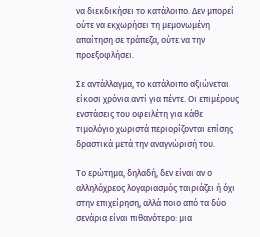να διεκδικήσει το κατάλοιπο. Δεν μπορεί ούτε να εκχωρήσει τη μεμονωμένη απαίτηση σε τράπεζα, ούτε να την προεξοφλήσει.

Σε αντάλλαγμα, το κατάλοιπο αξιώνεται είκοσι χρόνια αντί για πέντε. Οι επιμέρους ενστάσεις του οφειλέτη για κάθε τιμολόγιο χωριστά περιορίζονται επίσης δραστικά μετά την αναγνώρισή του.

Το ερώτημα, δηλαδή, δεν είναι αν ο αλληλόχρεος λογαριασμός ταιριάζει ή όχι στην επιχείρηση, αλλά ποιο από τα δύο σενάρια είναι πιθανότερο: μια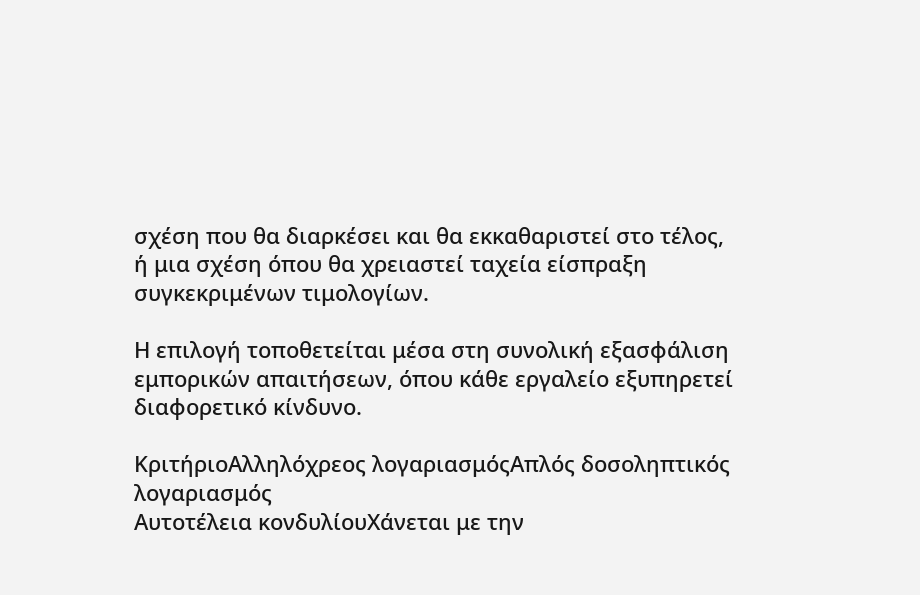σχέση που θα διαρκέσει και θα εκκαθαριστεί στο τέλος, ή μια σχέση όπου θα χρειαστεί ταχεία είσπραξη συγκεκριμένων τιμολογίων.

Η επιλογή τοποθετείται μέσα στη συνολική εξασφάλιση εμπορικών απαιτήσεων, όπου κάθε εργαλείο εξυπηρετεί διαφορετικό κίνδυνο.

ΚριτήριοΑλληλόχρεος λογαριασμόςΑπλός δοσοληπτικός λογαριασμός
Αυτοτέλεια κονδυλίουΧάνεται με την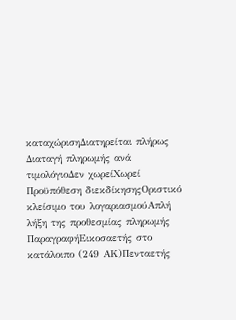καταχώρισηΔιατηρείται πλήρως
Διαταγή πληρωμής ανά τιμολόγιοΔεν χωρείΧωρεί
Προϋπόθεση διεκδίκησηςΟριστικό κλείσιμο του λογαριασμούΑπλή λήξη της προθεσμίας πληρωμής
ΠαραγραφήΕικοσαετής στο κατάλοιπο (249 ΑΚ)Πενταετής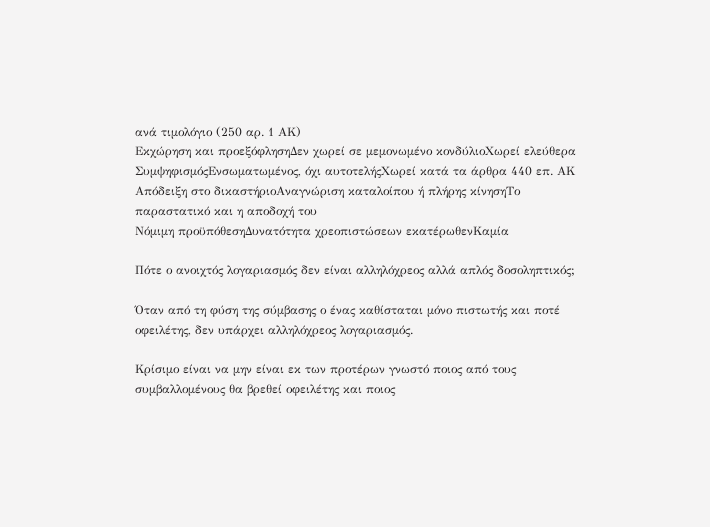ανά τιμολόγιο (250 αρ. 1 ΑΚ)
Εκχώρηση και προεξόφλησηΔεν χωρεί σε μεμονωμένο κονδύλιοΧωρεί ελεύθερα
ΣυμψηφισμόςΕνσωματωμένος, όχι αυτοτελήςΧωρεί κατά τα άρθρα 440 επ. ΑΚ
Απόδειξη στο δικαστήριοΑναγνώριση καταλοίπου ή πλήρης κίνησηΤο παραστατικό και η αποδοχή του
Νόμιμη προϋπόθεσηΔυνατότητα χρεοπιστώσεων εκατέρωθενΚαμία

Πότε ο ανοιχτός λογαριασμός δεν είναι αλληλόχρεος αλλά απλός δοσοληπτικός;

Όταν από τη φύση της σύμβασης ο ένας καθίσταται μόνο πιστωτής και ποτέ οφειλέτης, δεν υπάρχει αλληλόχρεος λογαριασμός.

Κρίσιμο είναι να μην είναι εκ των προτέρων γνωστό ποιος από τους συμβαλλομένους θα βρεθεί οφειλέτης και ποιος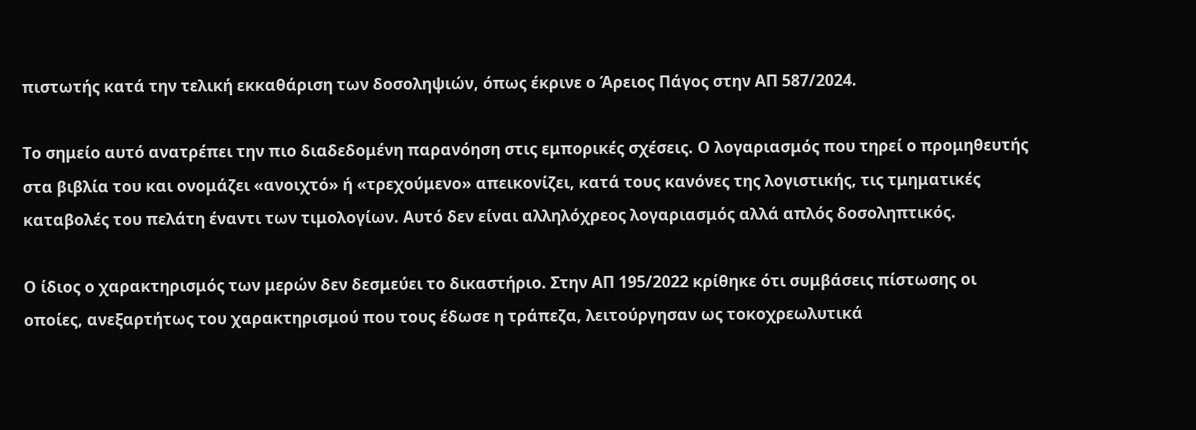πιστωτής κατά την τελική εκκαθάριση των δοσοληψιών, όπως έκρινε ο Άρειος Πάγος στην ΑΠ 587/2024.

Το σημείο αυτό ανατρέπει την πιο διαδεδομένη παρανόηση στις εμπορικές σχέσεις. Ο λογαριασμός που τηρεί ο προμηθευτής στα βιβλία του και ονομάζει «ανοιχτό» ή «τρεχούμενο» απεικονίζει, κατά τους κανόνες της λογιστικής, τις τμηματικές καταβολές του πελάτη έναντι των τιμολογίων. Αυτό δεν είναι αλληλόχρεος λογαριασμός αλλά απλός δοσοληπτικός.

Ο ίδιος ο χαρακτηρισμός των μερών δεν δεσμεύει το δικαστήριο. Στην ΑΠ 195/2022 κρίθηκε ότι συμβάσεις πίστωσης οι οποίες, ανεξαρτήτως του χαρακτηρισμού που τους έδωσε η τράπεζα, λειτούργησαν ως τοκοχρεωλυτικά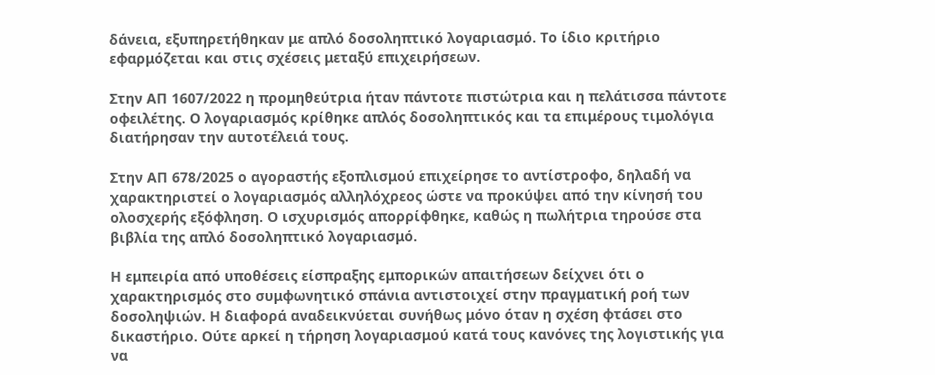δάνεια, εξυπηρετήθηκαν με απλό δοσοληπτικό λογαριασμό. Το ίδιο κριτήριο εφαρμόζεται και στις σχέσεις μεταξύ επιχειρήσεων.

Στην ΑΠ 1607/2022 η προμηθεύτρια ήταν πάντοτε πιστώτρια και η πελάτισσα πάντοτε οφειλέτης. Ο λογαριασμός κρίθηκε απλός δοσοληπτικός και τα επιμέρους τιμολόγια διατήρησαν την αυτοτέλειά τους.

Στην ΑΠ 678/2025 ο αγοραστής εξοπλισμού επιχείρησε το αντίστροφο, δηλαδή να χαρακτηριστεί ο λογαριασμός αλληλόχρεος ώστε να προκύψει από την κίνησή του ολοσχερής εξόφληση. Ο ισχυρισμός απορρίφθηκε, καθώς η πωλήτρια τηρούσε στα βιβλία της απλό δοσοληπτικό λογαριασμό.

Η εμπειρία από υποθέσεις είσπραξης εμπορικών απαιτήσεων δείχνει ότι ο χαρακτηρισμός στο συμφωνητικό σπάνια αντιστοιχεί στην πραγματική ροή των δοσοληψιών. Η διαφορά αναδεικνύεται συνήθως μόνο όταν η σχέση φτάσει στο δικαστήριο. Ούτε αρκεί η τήρηση λογαριασμού κατά τους κανόνες της λογιστικής για να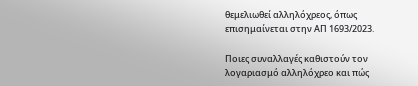θεμελιωθεί αλληλόχρεος, όπως επισημαίνεται στην ΑΠ 1693/2023.

Ποιες συναλλαγές καθιστούν τον λογαριασμό αλληλόχρεο και πώς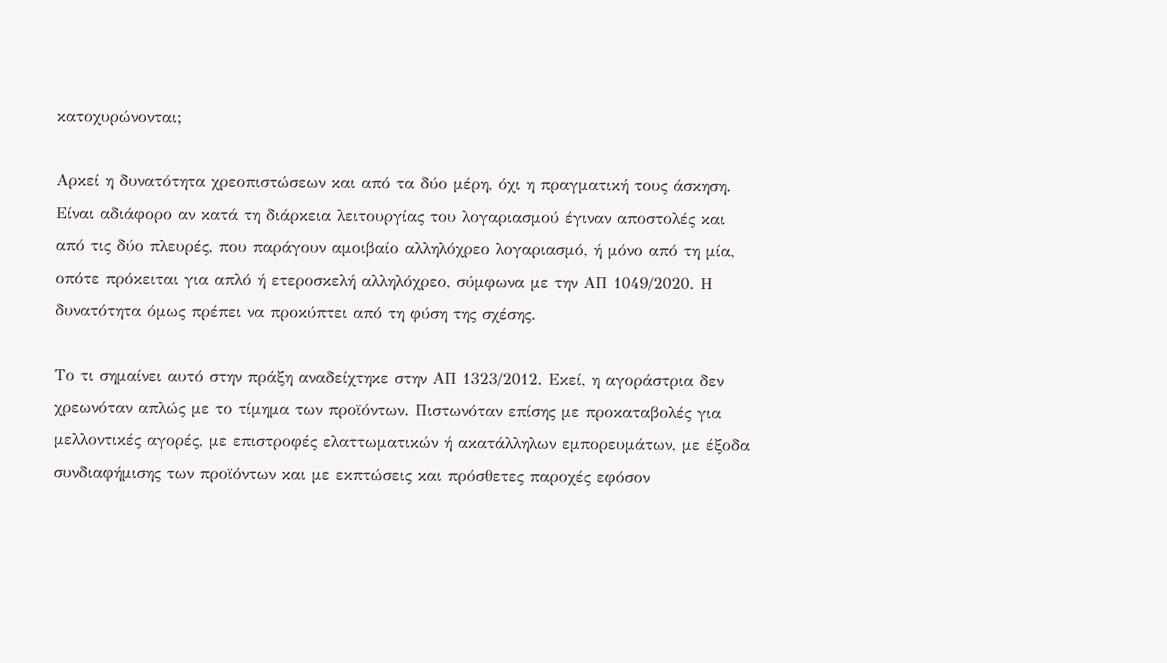κατοχυρώνονται;

Αρκεί η δυνατότητα χρεοπιστώσεων και από τα δύο μέρη, όχι η πραγματική τους άσκηση. Είναι αδιάφορο αν κατά τη διάρκεια λειτουργίας του λογαριασμού έγιναν αποστολές και από τις δύο πλευρές, που παράγουν αμοιβαίο αλληλόχρεο λογαριασμό, ή μόνο από τη μία, οπότε πρόκειται για απλό ή ετεροσκελή αλληλόχρεο, σύμφωνα με την ΑΠ 1049/2020. Η δυνατότητα όμως πρέπει να προκύπτει από τη φύση της σχέσης.

Το τι σημαίνει αυτό στην πράξη αναδείχτηκε στην ΑΠ 1323/2012. Εκεί, η αγοράστρια δεν χρεωνόταν απλώς με το τίμημα των προϊόντων. Πιστωνόταν επίσης με προκαταβολές για μελλοντικές αγορές, με επιστροφές ελαττωματικών ή ακατάλληλων εμπορευμάτων, με έξοδα συνδιαφήμισης των προϊόντων και με εκπτώσεις και πρόσθετες παροχές εφόσον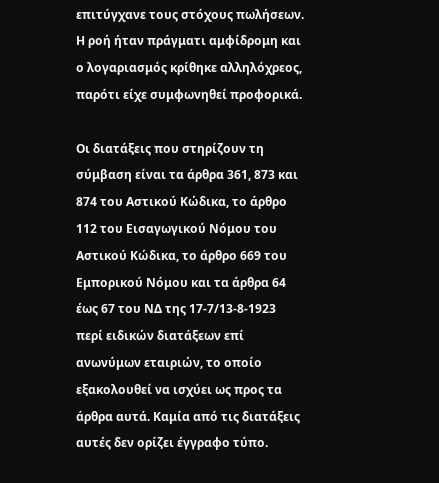επιτύγχανε τους στόχους πωλήσεων. Η ροή ήταν πράγματι αμφίδρομη και ο λογαριασμός κρίθηκε αλληλόχρεος, παρότι είχε συμφωνηθεί προφορικά.

Οι διατάξεις που στηρίζουν τη σύμβαση είναι τα άρθρα 361, 873 και 874 του Αστικού Κώδικα, το άρθρο 112 του Εισαγωγικού Νόμου του Αστικού Κώδικα, το άρθρο 669 του Εμπορικού Νόμου και τα άρθρα 64 έως 67 του ΝΔ της 17-7/13-8-1923 περί ειδικών διατάξεων επί ανωνύμων εταιριών, το οποίο εξακολουθεί να ισχύει ως προς τα άρθρα αυτά. Καμία από τις διατάξεις αυτές δεν ορίζει έγγραφο τύπο.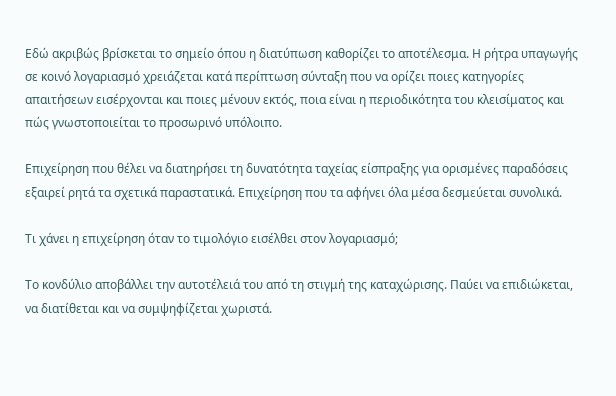Εδώ ακριβώς βρίσκεται το σημείο όπου η διατύπωση καθορίζει το αποτέλεσμα. Η ρήτρα υπαγωγής σε κοινό λογαριασμό χρειάζεται κατά περίπτωση σύνταξη που να ορίζει ποιες κατηγορίες απαιτήσεων εισέρχονται και ποιες μένουν εκτός, ποια είναι η περιοδικότητα του κλεισίματος και πώς γνωστοποιείται το προσωρινό υπόλοιπο.

Επιχείρηση που θέλει να διατηρήσει τη δυνατότητα ταχείας είσπραξης για ορισμένες παραδόσεις εξαιρεί ρητά τα σχετικά παραστατικά. Επιχείρηση που τα αφήνει όλα μέσα δεσμεύεται συνολικά.

Τι χάνει η επιχείρηση όταν το τιμολόγιο εισέλθει στον λογαριασμό;

Το κονδύλιο αποβάλλει την αυτοτέλειά του από τη στιγμή της καταχώρισης. Παύει να επιδιώκεται, να διατίθεται και να συμψηφίζεται χωριστά.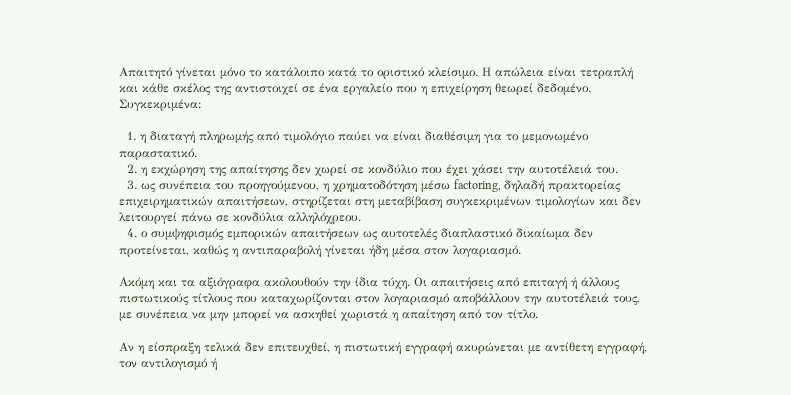Απαιτητό γίνεται μόνο το κατάλοιπο κατά το οριστικό κλείσιμο. Η απώλεια είναι τετραπλή και κάθε σκέλος της αντιστοιχεί σε ένα εργαλείο που η επιχείρηση θεωρεί δεδομένο. Συγκεκριμένα:

  1. η διαταγή πληρωμής από τιμολόγιο παύει να είναι διαθέσιμη για το μεμονωμένο παραστατικό.
  2. η εκχώρηση της απαίτησης δεν χωρεί σε κονδύλιο που έχει χάσει την αυτοτέλειά του.
  3. ως συνέπεια του προηγούμενου, η χρηματοδότηση μέσω factoring, δηλαδή πρακτορείας επιχειρηματικών απαιτήσεων, στηρίζεται στη μεταβίβαση συγκεκριμένων τιμολογίων και δεν λειτουργεί πάνω σε κονδύλια αλληλόχρεου.
  4. ο συμψηφισμός εμπορικών απαιτήσεων ως αυτοτελές διαπλαστικό δικαίωμα δεν προτείνεται, καθώς η αντιπαραβολή γίνεται ήδη μέσα στον λογαριασμό.

Ακόμη και τα αξιόγραφα ακολουθούν την ίδια τύχη. Οι απαιτήσεις από επιταγή ή άλλους πιστωτικούς τίτλους που καταχωρίζονται στον λογαριασμό αποβάλλουν την αυτοτέλειά τους, με συνέπεια να μην μπορεί να ασκηθεί χωριστά η απαίτηση από τον τίτλο.

Αν η είσπραξη τελικά δεν επιτευχθεί, η πιστωτική εγγραφή ακυρώνεται με αντίθετη εγγραφή, τον αντιλογισμό ή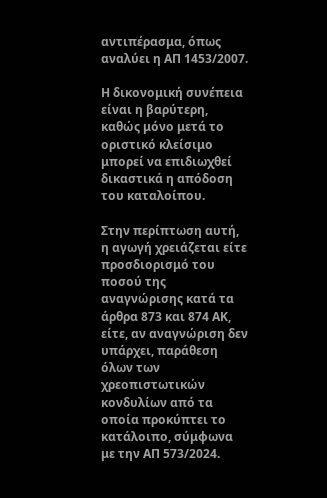αντιπέρασμα, όπως αναλύει η ΑΠ 1453/2007.

Η δικονομική συνέπεια είναι η βαρύτερη, καθώς μόνο μετά το οριστικό κλείσιμο μπορεί να επιδιωχθεί δικαστικά η απόδοση του καταλοίπου.

Στην περίπτωση αυτή, η αγωγή χρειάζεται είτε προσδιορισμό του ποσού της αναγνώρισης κατά τα άρθρα 873 και 874 ΑΚ, είτε, αν αναγνώριση δεν υπάρχει, παράθεση όλων των χρεοπιστωτικών κονδυλίων από τα οποία προκύπτει το κατάλοιπο, σύμφωνα με την ΑΠ 573/2024.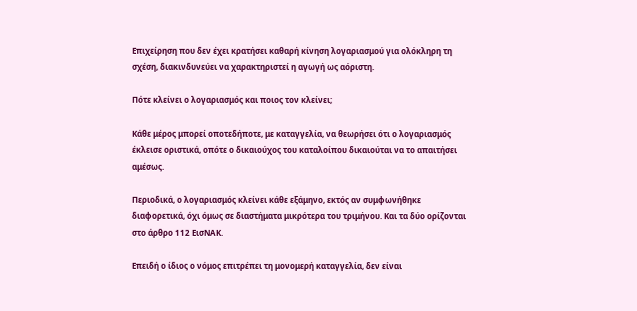Επιχείρηση που δεν έχει κρατήσει καθαρή κίνηση λογαριασμού για ολόκληρη τη σχέση, διακινδυνεύει να χαρακτηριστεί η αγωγή ως αόριστη.

Πότε κλείνει ο λογαριασμός και ποιος τον κλείνει;

Κάθε μέρος μπορεί οποτεδήποτε, με καταγγελία, να θεωρήσει ότι ο λογαριασμός έκλεισε οριστικά, οπότε ο δικαιούχος του καταλοίπου δικαιούται να το απαιτήσει αμέσως.

Περιοδικά, ο λογαριασμός κλείνει κάθε εξάμηνο, εκτός αν συμφωνήθηκε διαφορετικά, όχι όμως σε διαστήματα μικρότερα του τριμήνου. Και τα δύο ορίζονται στο άρθρο 112 ΕισΝΑΚ.

Επειδή ο ίδιος ο νόμος επιτρέπει τη μονομερή καταγγελία, δεν είναι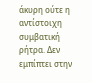άκυρη ούτε η αντίστοιχη συμβατική ρήτρα. Δεν εμπίπτει στην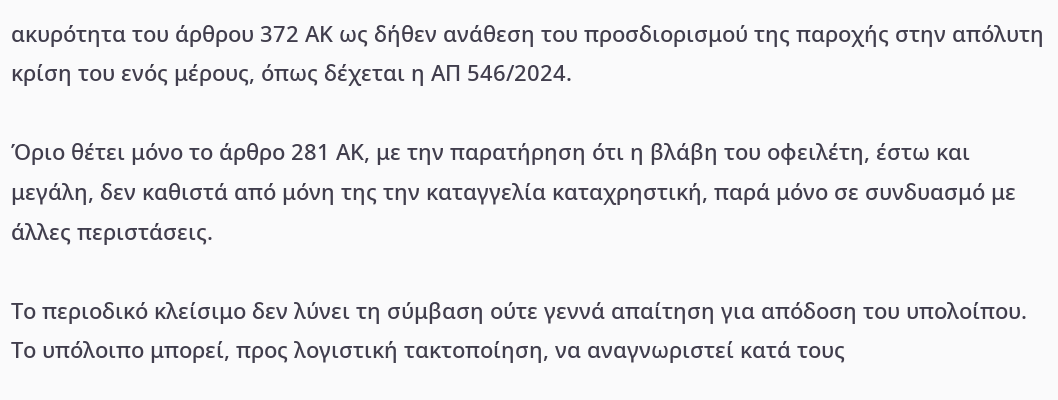ακυρότητα του άρθρου 372 ΑΚ ως δήθεν ανάθεση του προσδιορισμού της παροχής στην απόλυτη κρίση του ενός μέρους, όπως δέχεται η ΑΠ 546/2024.

Όριο θέτει μόνο το άρθρο 281 ΑΚ, με την παρατήρηση ότι η βλάβη του οφειλέτη, έστω και μεγάλη, δεν καθιστά από μόνη της την καταγγελία καταχρηστική, παρά μόνο σε συνδυασμό με άλλες περιστάσεις.

Το περιοδικό κλείσιμο δεν λύνει τη σύμβαση ούτε γεννά απαίτηση για απόδοση του υπολοίπου. Το υπόλοιπο μπορεί, προς λογιστική τακτοποίηση, να αναγνωριστεί κατά τους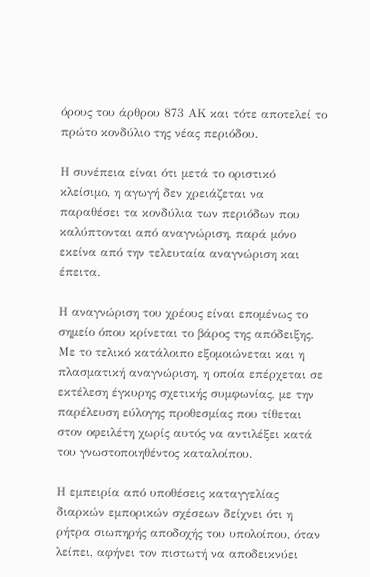όρους του άρθρου 873 ΑΚ και τότε αποτελεί το πρώτο κονδύλιο της νέας περιόδου.

Η συνέπεια είναι ότι μετά το οριστικό κλείσιμο, η αγωγή δεν χρειάζεται να παραθέσει τα κονδύλια των περιόδων που καλύπτονται από αναγνώριση, παρά μόνο εκείνα από την τελευταία αναγνώριση και έπειτα.

Η αναγνώριση του χρέους είναι επομένως το σημείο όπου κρίνεται το βάρος της απόδειξης. Με το τελικό κατάλοιπο εξομοιώνεται και η πλασματική αναγνώριση, η οποία επέρχεται σε εκτέλεση έγκυρης σχετικής συμφωνίας, με την παρέλευση εύλογης προθεσμίας που τίθεται στον οφειλέτη χωρίς αυτός να αντιλέξει κατά του γνωστοποιηθέντος καταλοίπου.

Η εμπειρία από υποθέσεις καταγγελίας διαρκών εμπορικών σχέσεων δείχνει ότι η ρήτρα σιωπηρής αποδοχής του υπολοίπου, όταν λείπει, αφήνει τον πιστωτή να αποδεικνύει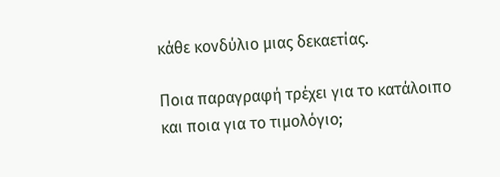κάθε κονδύλιο μιας δεκαετίας.

Ποια παραγραφή τρέχει για το κατάλοιπο και ποια για το τιμολόγιο;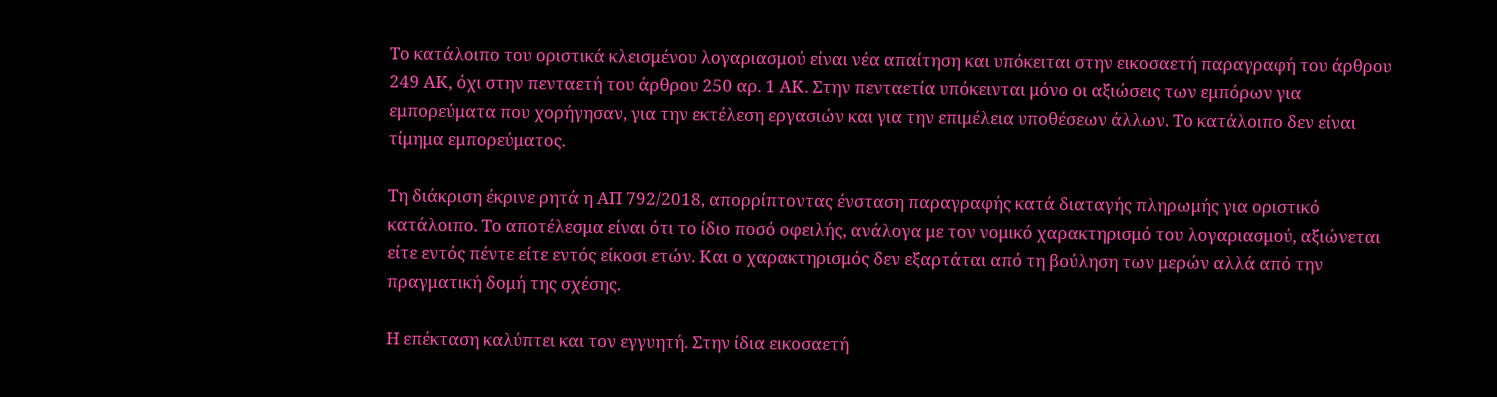Το κατάλοιπο του οριστικά κλεισμένου λογαριασμού είναι νέα απαίτηση και υπόκειται στην εικοσαετή παραγραφή του άρθρου 249 ΑΚ, όχι στην πενταετή του άρθρου 250 αρ. 1 ΑΚ. Στην πενταετία υπόκεινται μόνο οι αξιώσεις των εμπόρων για εμπορεύματα που χορήγησαν, για την εκτέλεση εργασιών και για την επιμέλεια υποθέσεων άλλων. Το κατάλοιπο δεν είναι τίμημα εμπορεύματος.

Τη διάκριση έκρινε ρητά η ΑΠ 792/2018, απορρίπτοντας ένσταση παραγραφής κατά διαταγής πληρωμής για οριστικό κατάλοιπο. Το αποτέλεσμα είναι ότι το ίδιο ποσό οφειλής, ανάλογα με τον νομικό χαρακτηρισμό του λογαριασμού, αξιώνεται είτε εντός πέντε είτε εντός είκοσι ετών. Και ο χαρακτηρισμός δεν εξαρτάται από τη βούληση των μερών αλλά από την πραγματική δομή της σχέσης.

Η επέκταση καλύπτει και τον εγγυητή. Στην ίδια εικοσαετή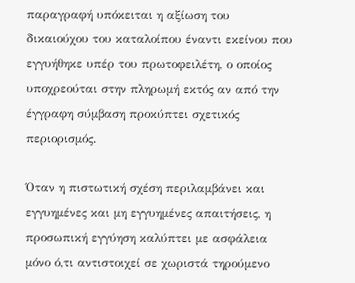παραγραφή υπόκειται η αξίωση του δικαιούχου του καταλοίπου έναντι εκείνου που εγγυήθηκε υπέρ του πρωτοφειλέτη, ο οποίος υποχρεούται στην πληρωμή εκτός αν από την έγγραφη σύμβαση προκύπτει σχετικός περιορισμός.

Όταν η πιστωτική σχέση περιλαμβάνει και εγγυημένες και μη εγγυημένες απαιτήσεις, η προσωπική εγγύηση καλύπτει με ασφάλεια μόνο ό,τι αντιστοιχεί σε χωριστά τηρούμενο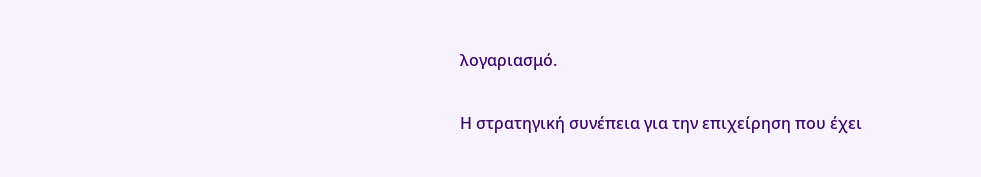λογαριασμό.

Η στρατηγική συνέπεια για την επιχείρηση που έχει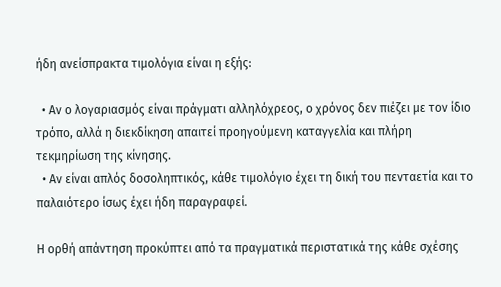ήδη ανείσπρακτα τιμολόγια είναι η εξής:

  • Αν ο λογαριασμός είναι πράγματι αλληλόχρεος, ο χρόνος δεν πιέζει με τον ίδιο τρόπο, αλλά η διεκδίκηση απαιτεί προηγούμενη καταγγελία και πλήρη τεκμηρίωση της κίνησης.
  • Αν είναι απλός δοσοληπτικός, κάθε τιμολόγιο έχει τη δική του πενταετία και το παλαιότερο ίσως έχει ήδη παραγραφεί.

Η ορθή απάντηση προκύπτει από τα πραγματικά περιστατικά της κάθε σχέσης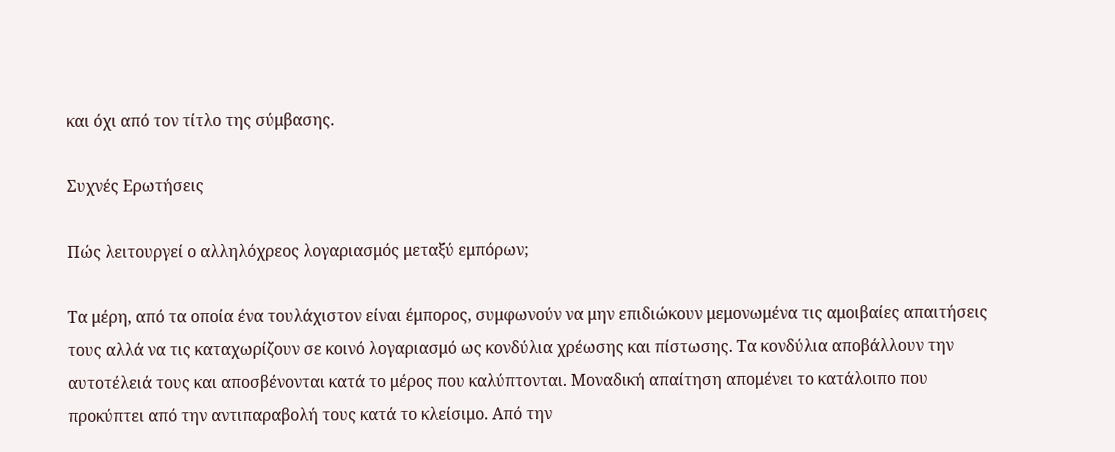και όχι από τον τίτλο της σύμβασης.

Συχνές Ερωτήσεις

Πώς λειτουργεί ο αλληλόχρεος λογαριασμός μεταξύ εμπόρων;

Τα μέρη, από τα οποία ένα τουλάχιστον είναι έμπορος, συμφωνούν να μην επιδιώκουν μεμονωμένα τις αμοιβαίες απαιτήσεις τους αλλά να τις καταχωρίζουν σε κοινό λογαριασμό ως κονδύλια χρέωσης και πίστωσης. Τα κονδύλια αποβάλλουν την αυτοτέλειά τους και αποσβένονται κατά το μέρος που καλύπτονται. Μοναδική απαίτηση απομένει το κατάλοιπο που προκύπτει από την αντιπαραβολή τους κατά το κλείσιμο. Από την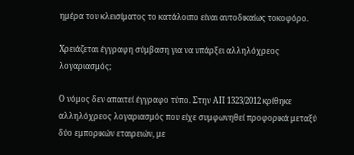ημέρα του κλεισίματος το κατάλοιπο είναι αυτοδικαίως τοκοφόρο.

Χρειάζεται έγγραφη σύμβαση για να υπάρξει αλληλόχρεος λογαριασμός;

Ο νόμος δεν απαιτεί έγγραφο τύπο. Στην ΑΠ 1323/2012 κρίθηκε αλληλόχρεος λογαριασμός που είχε συμφωνηθεί προφορικά μεταξύ δύο εμπορικών εταιρειών, με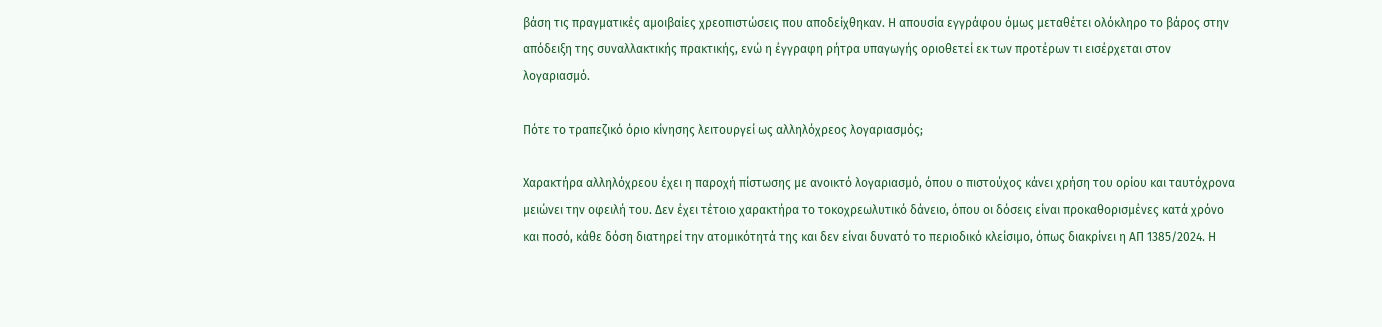βάση τις πραγματικές αμοιβαίες χρεοπιστώσεις που αποδείχθηκαν. Η απουσία εγγράφου όμως μεταθέτει ολόκληρο το βάρος στην απόδειξη της συναλλακτικής πρακτικής, ενώ η έγγραφη ρήτρα υπαγωγής οριοθετεί εκ των προτέρων τι εισέρχεται στον λογαριασμό.

Πότε το τραπεζικό όριο κίνησης λειτουργεί ως αλληλόχρεος λογαριασμός;

Χαρακτήρα αλληλόχρεου έχει η παροχή πίστωσης με ανοικτό λογαριασμό, όπου ο πιστούχος κάνει χρήση του ορίου και ταυτόχρονα μειώνει την οφειλή του. Δεν έχει τέτοιο χαρακτήρα το τοκοχρεωλυτικό δάνειο, όπου οι δόσεις είναι προκαθορισμένες κατά χρόνο και ποσό, κάθε δόση διατηρεί την ατομικότητά της και δεν είναι δυνατό το περιοδικό κλείσιμο, όπως διακρίνει η ΑΠ 1385/2024. Η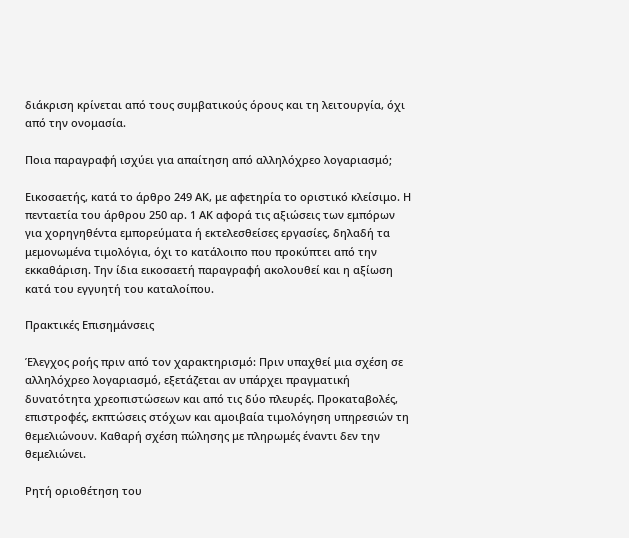διάκριση κρίνεται από τους συμβατικούς όρους και τη λειτουργία, όχι από την ονομασία.

Ποια παραγραφή ισχύει για απαίτηση από αλληλόχρεο λογαριασμό;

Εικοσαετής, κατά το άρθρο 249 ΑΚ, με αφετηρία το οριστικό κλείσιμο. Η πενταετία του άρθρου 250 αρ. 1 ΑΚ αφορά τις αξιώσεις των εμπόρων για χορηγηθέντα εμπορεύματα ή εκτελεσθείσες εργασίες, δηλαδή τα μεμονωμένα τιμολόγια, όχι το κατάλοιπο που προκύπτει από την εκκαθάριση. Την ίδια εικοσαετή παραγραφή ακολουθεί και η αξίωση κατά του εγγυητή του καταλοίπου.

Πρακτικές Επισημάνσεις

Έλεγχος ροής πριν από τον χαρακτηρισμό: Πριν υπαχθεί μια σχέση σε αλληλόχρεο λογαριασμό, εξετάζεται αν υπάρχει πραγματική δυνατότητα χρεοπιστώσεων και από τις δύο πλευρές. Προκαταβολές, επιστροφές, εκπτώσεις στόχων και αμοιβαία τιμολόγηση υπηρεσιών τη θεμελιώνουν. Καθαρή σχέση πώλησης με πληρωμές έναντι δεν την θεμελιώνει.

Ρητή οριοθέτηση του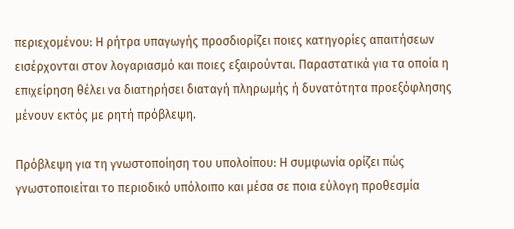περιεχομένου: Η ρήτρα υπαγωγής προσδιορίζει ποιες κατηγορίες απαιτήσεων εισέρχονται στον λογαριασμό και ποιες εξαιρούνται. Παραστατικά για τα οποία η επιχείρηση θέλει να διατηρήσει διαταγή πληρωμής ή δυνατότητα προεξόφλησης μένουν εκτός με ρητή πρόβλεψη.

Πρόβλεψη για τη γνωστοποίηση του υπολοίπου: Η συμφωνία ορίζει πώς γνωστοποιείται το περιοδικό υπόλοιπο και μέσα σε ποια εύλογη προθεσμία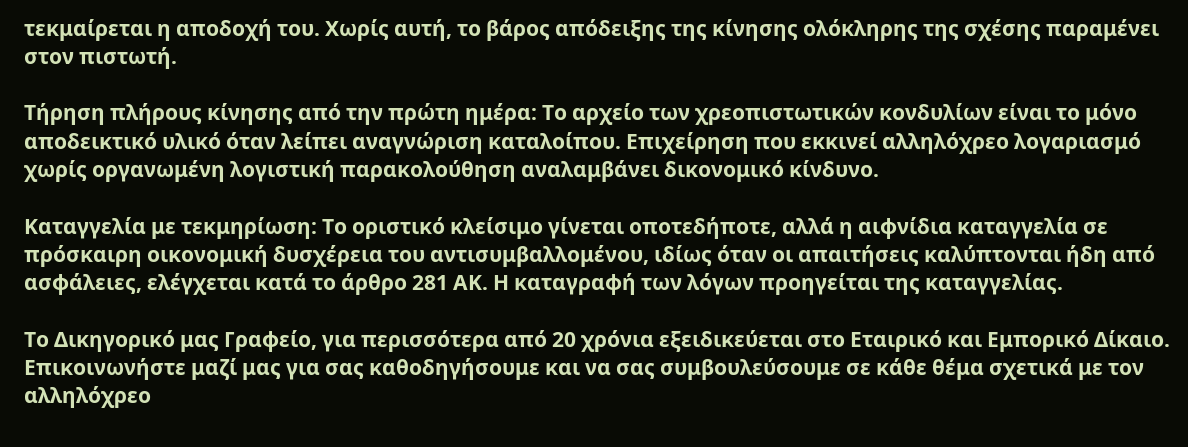τεκμαίρεται η αποδοχή του. Χωρίς αυτή, το βάρος απόδειξης της κίνησης ολόκληρης της σχέσης παραμένει στον πιστωτή.

Τήρηση πλήρους κίνησης από την πρώτη ημέρα: Το αρχείο των χρεοπιστωτικών κονδυλίων είναι το μόνο αποδεικτικό υλικό όταν λείπει αναγνώριση καταλοίπου. Επιχείρηση που εκκινεί αλληλόχρεο λογαριασμό χωρίς οργανωμένη λογιστική παρακολούθηση αναλαμβάνει δικονομικό κίνδυνο.

Καταγγελία με τεκμηρίωση: Το οριστικό κλείσιμο γίνεται οποτεδήποτε, αλλά η αιφνίδια καταγγελία σε πρόσκαιρη οικονομική δυσχέρεια του αντισυμβαλλομένου, ιδίως όταν οι απαιτήσεις καλύπτονται ήδη από ασφάλειες, ελέγχεται κατά το άρθρο 281 ΑΚ. Η καταγραφή των λόγων προηγείται της καταγγελίας.

Το Δικηγορικό μας Γραφείο, για περισσότερα από 20 χρόνια εξειδικεύεται στο Εταιρικό και Εμπορικό Δίκαιο. Επικοινωνήστε μαζί μας για σας καθοδηγήσουμε και να σας συμβουλεύσουμε σε κάθε θέμα σχετικά με τον αλληλόχρεο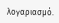λογαριασμό.